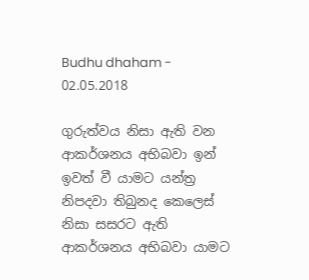Budhu dhaham - 02.05.2018

ගුරුත්වය නිසා ඇති වන ආකර්ශනය අභිබවා ඉන් ඉවත් වී යාමට යන්ත්‍ර නිපදවා තිබුනද කෙලෙස් නිසා සසරට ඇති ආකර්ශනය අභිබවා යාමට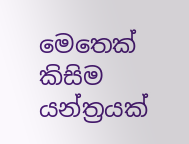මෙතෙක් කිසිම යන්ත්‍රයක්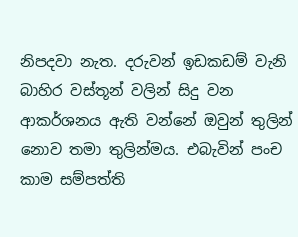නිපදවා නැත. දරුවන් ඉඩකඩම් වැනි බාහිර වස්තූන් වලින් සිදු වන ආකර්ශනය ඇති වන්නේ ඔවුන් තුලින් නොව තමා තුලින්මය. එබැවින් පංච කාම සම්පත්ති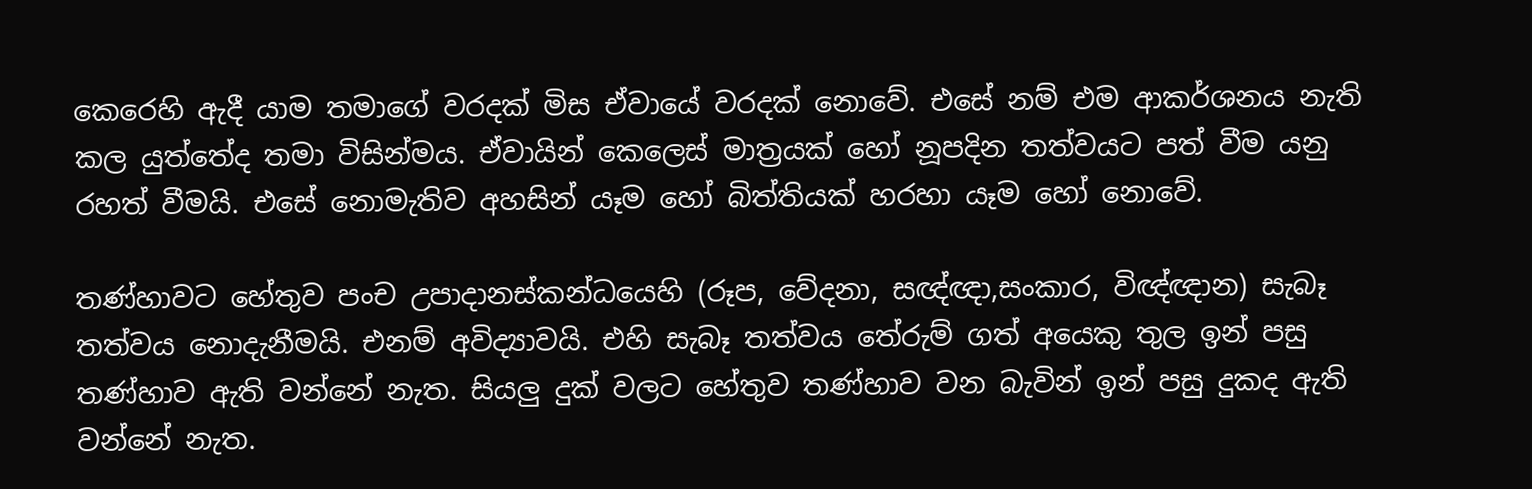කෙරෙහි ඇදී යාම තමාගේ වරදක් මිස ඒවායේ වරදක් නොවේ. එසේ නම් එම ආකර්ශනය නැති කල යුත්තේද තමා විසින්මය. ඒවායින් කෙලෙස් මාත්‍රයක් හෝ නූපදින තත්වයට පත් වීම යනු රහත් වීමයි. එසේ නොමැතිව අහසින් යෑම හෝ බිත්තියක් හරහා යෑම හෝ නොවේ.

තණ්හාවට හේතුව පංච උපාදානස්කන්ධයෙහි (රූප, වේදනා, සඥ්ඥා,සංකාර, විඥ්ඥාන) සැබෑ තත්වය නොදැනීමයි. එනම් අවිද්‍යාවයි. එහි සැබෑ තත්වය තේරුම් ගත් අයෙකු තුල ඉන් පසු තණ්හාව ඇති වන්නේ නැත. සියලු දුක් වලට හේතුව තණ්හාව වන බැවින් ඉන් පසු දුකද ඇති වන්නේ නැත.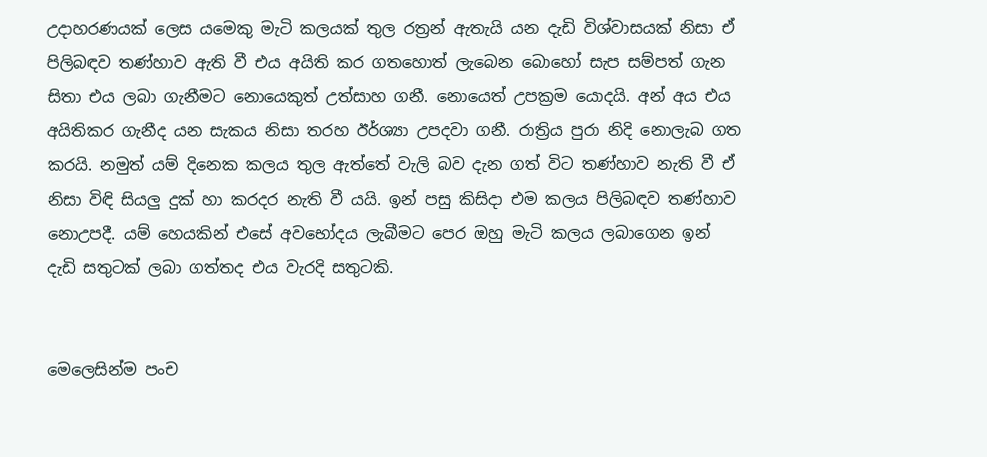උදාහරණයක් ලෙස යමෙකු මැටි කලයක් තුල රත්‍රන් ඇතැයි යන දැඩි විශ්වාසයක් නිසා ඒ පිලිබඳව තණ්හාව ඇති වී එය අයිති කර ගතහොත් ලැබෙන බොහෝ සැප සම්පත් ගැන සිතා එය ලබා ගැනීමට නොයෙකුත් උත්සාහ ගනී. නොයෙත් උපක්‍රම යොදයි. අන් අය එය අයිතිකර ගැනීද යන සැකය නිසා තරහ ඊර්ශ්‍යා උපදවා ගනී. රාත්‍රිය පුරා නිදි නොලැබ ගත කරයි. නමුත් යම් දිනෙක කලය තුල ඇත්තේ වැලි බව දැන ගත් විට තණ්හාව නැති වී ඒ නිසා විඳි සියලු දුක් හා කරදර නැති වී යයි. ඉන් පසු කිසිදා එම කලය පිලිබඳව තණ්හාව නොඋපදී. යම් හෙයකින් එසේ අවභෝදය ලැබීමට පෙර ඔහු මැටි කලය ලබාගෙන ඉන් දැඩි සතුටක් ලබා ගත්තද එය වැරදි සතුටකි.


මෙලෙසින්ම පංච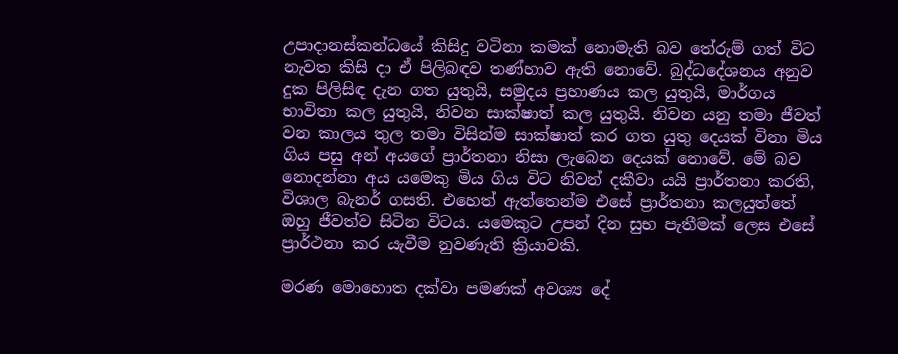උපාදානස්කන්ධයේ කිසිදු වටිනා කමක් නොමැති බව තේරුම් ගත් විට නැවත කිසි දා ඒ පිලිබඳව තණ්හාව ඇති නොවේ. බුද්ධදේශනය අනුව දුක පිලිසිඳ දැන ගත යුතුයි, සමුදය ප්‍රහාණය කල යුතුයි, මාර්ගය භාවිතා කල යුතුයි, නිවන සාක්ෂාත් කල යුතුයි. නිවන යනු තමා ජීවත් වන කාලය තුල තමා විසින්ම සාක්ෂාත් කර ගත යුතු දෙයක් විනා මිය ගිය පසු අන් අයගේ ප්‍රාර්තනා නිසා ලැබෙන දෙයක් නොවේ. මේ බව නොදන්නා අය යමෙකු මිය ගිය විට නිවන් දකීවා යයි ප්‍රාර්තනා කරති, විශාල බැනර් ගසති. එහෙත් ඇත්තෙන්ම එසේ ප්‍රාර්තනා කලයුත්තේ ඔහු ජීවත්ව සිටින විටය. යමෙකුට උපන් දින සුභ පැතීමක් ලෙස එසේ ප්‍රාර්ථනා කර යැවීම නුවණැති ක්‍රියාවකි.

මරණ මොහොත දක්වා පමණක් අවශ්‍ය දේ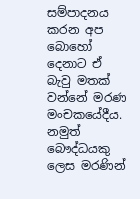සම්පාදනය කරන අප බොහෝ දෙනාට ඒ බැවු මතක් වන්නේ මරණ මංචකයේදීය. නමුත් බෞද්ධයකු ලෙස මරණින්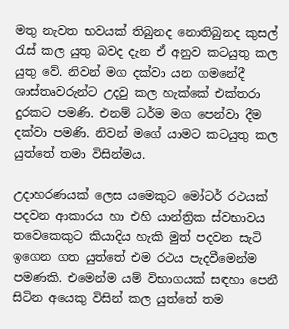මතු නැවත භවයක් තිබුනද නොතිබුනද කුසල් රැස් කල යුතු බවද දැන ඒ අනුව කටයුතු කල යුතු වේ. නිවන් මග දක්වා යන ගමනේදී ශාස්තෘවරුන්ට උදවු කල හැක්කේ එක්තරා දුරකට පමණි. එනම් ධර්ම මග පෙන්වා දීම දක්වා පමණි. නිවන් මගේ යාමට කටයුතු කල යුත්තේ තමා විසින්මය.

උදාහරණයක් ලෙස යමෙකුට මෝටර් රථයක් පදවන ආකාරය හා එහි යාන්ත්‍රික ස්වභාවය තවෙකෙකුට කියාදිය හැකි මුත් පදවන සැටි ඉගෙන ගත යුත්තේ එම රථය පැදවීමෙන්ම පමණකි. එමෙන්ම යම් විභාගයක් සඳහා පෙනී සිටින අයෙකු විසින් කල යුත්තේ තම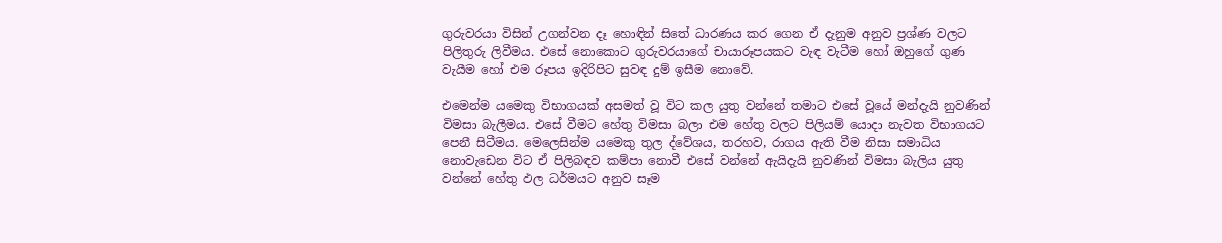ගුරුවරයා විසින් උගන්වන දෑ හොඳින් සිතේ ධාරණය කර ගෙන ඒ දැනුම අනුව ප්‍රශ්ණ වලට පිලිතුරු ලිවීමය. එසේ නොකොට ගුරුවරයාගේ චායාරූපයකට වැඳ වැටීම හෝ ඔහුගේ ගුණ වැයීම හෝ එම රූපය ඉදිරිපිට සුවඳ දුම් ඉසීම නොවේ.

එමෙන්ම යමෙකු විභාගයක් අසමත් වූ විට කල යුතු වන්නේ තමාට එසේ වූයේ මන්දැයි නුවණින් විමසා බැලීමය. එසේ වීමට හේතු විමසා බලා එම හේතු වලට පිලියම් යොදා නැවත විභාගයට පෙනී සිටීමය. මෙලෙසින්ම යමෙකු තුල ද්වේශය, තරහව, රාගය ඇති වීම නිසා සමාධිය නොවැඩෙන විට ඒ පිලිබඳව කම්පා නොවී එසේ වන්නේ ඇයිදැයි නුවණින් විමසා බැලිය යුතු වන්නේ හේතු ඵල ධර්මයට අනුව සෑම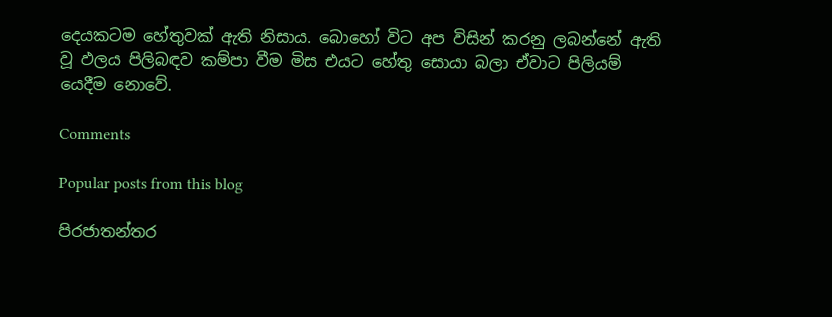දෙයකටම හේතුවක් ඇති නිසාය. බොහෝ විට අප විසින් කරනු ලබන්නේ ඇති වූ ඵලය පිලිබඳව කම්පා වීම මිස එයට හේතු සොයා බලා ඒවාට පිලියම් යෙදීම නොවේ.

Comments

Popular posts from this blog

පිරජාතන්තර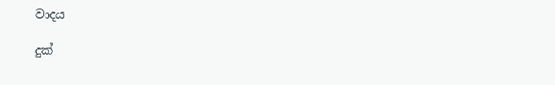වාදය

දුක්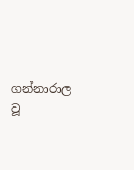ගන්නාරාල වූ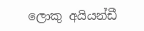ලොකු අයියන්ඩී